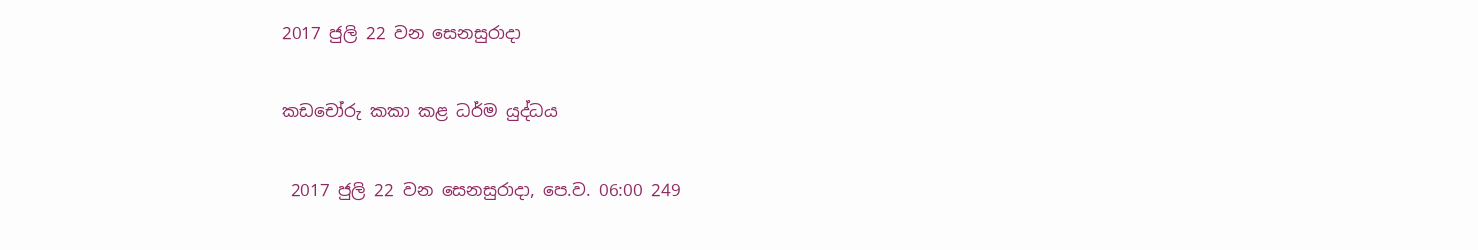2017 ජුලි 22 වන සෙනසුරාදා

කඩචෝරු කකා කළ ධර්ම යුද්ධය

 2017 ජුලි 22 වන සෙනසුරාදා, පෙ.ව. 06:00 249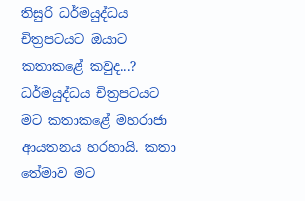තිසුරි ධර්මයුද්ධය චිත්‍රපටයට ඔයාට කතාකළේ කවුද...?
ධර්මයුද්ධය චිත්‍රපටයට මට කතාකළේ මහරාජා ආයතනය හරහායි. කතා තේමාව මට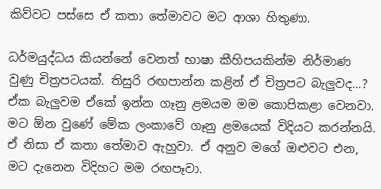කිව්වට පස්සෙ ඒ කතා තේමාවට මට ආශා හිතුණා.

ධර්මයුද්ධය කියන්නේ වෙනත් භාෂා කීහිපයකින්ම නිර්මාණ වුණු චිත්‍රපටයක්. තිසුරි රඟපාන්න කළින් ඒ චිත්‍රපට බැලුවද...?
ඒක බැලුවම ඒකේ ඉන්න ගෑනු ළමයම මම කොපිකළා වෙනවා. මට ඕන වුණේ මේක ලංකාවේ ගෑනු ළමයෙක් විදියට කරන්නයි. ඒ නිසා ඒ කතා තේමාව ඇහුවා. ඒ අනුව මගේ ඔළුවට එන, මට දැනෙන විදිහට මම රඟපෑවා.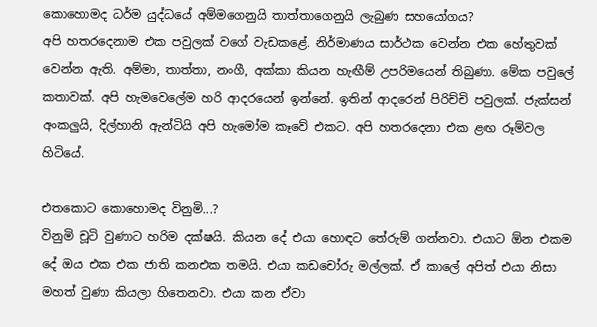කොහොමද ධර්ම යුද්ධයේ අම්මගෙනුයි තාත්තාගෙනුයි ලැබුණ සහයෝගය?
අපි හතරදෙනාම එක පවුලක් වගේ වැඩකළේ. නිර්මාණය සාර්ථක වෙන්න එක හේතුවක් වෙන්න ඇති. අම්මා, තාත්තා, නංගී, අක්කා කියන හැඟීම් උපරිමයෙන් තිබුණා. මේක පවුලේ කතාවක්. අපි හැමවෙලේම හරි ආදරයෙන් ඉන්නේ. ඉතින් ආදරෙන් පිරිච්චි පවුලක්. ජැක්සන් අංකලුයි, දිල්හානි ඇන්ටියි අපි හැමෝම කෑවේ එකට. අපි හතරදෙනා එක ළඟ රූම්වල හිටියේ.

එතකොට කොහොමද විනුමි...?
විනුමි චූටි වුණාට හරිම දක්ෂයි. කියන දේ එයා හොඳට තේරුම් ගන්නවා. එයාට ඕන එකම දේ ඔය එක එක ජාති කනඑක තමයි. එයා කඩචෝරු මල්ලක්. ඒ කාලේ අපිත් එයා නිසා මහත් වුණා කියලා හිතෙනවා. එයා කන ඒවා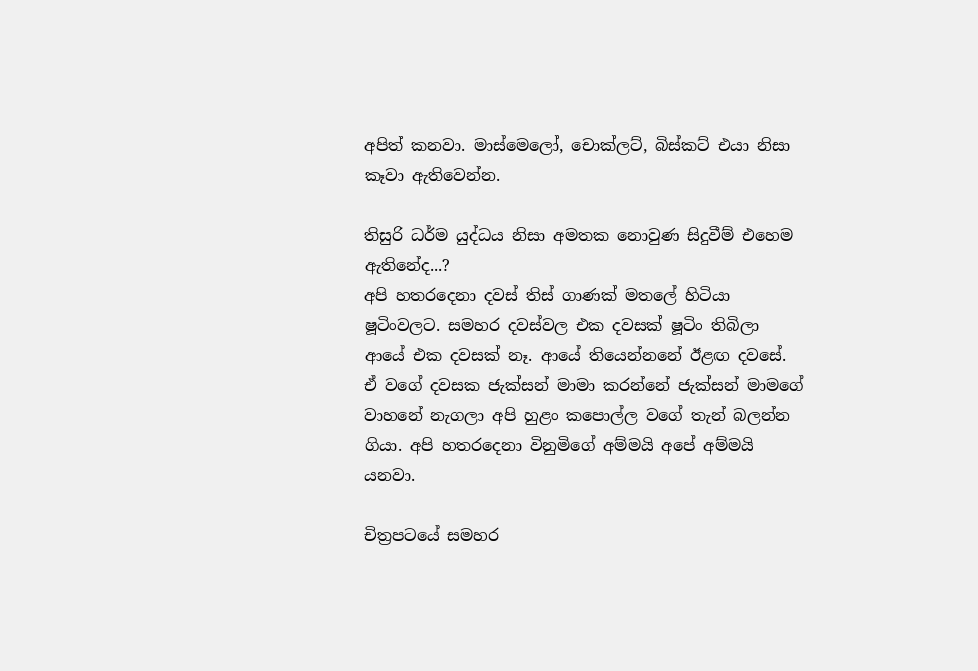අපිත් කනවා. මාස්මෙලෝ, චොක්ලට්, බිස්කට් එයා නිසා කෑවා ඇතිවෙන්න.

තිසුරි ධර්ම යුද්ධය නිසා අමතක නොවුණ සිදුවීම් එහෙම ඇතිනේද...?
අපි හතරදෙනා දවස් තිස් ගාණක් මතලේ හිටියා ෂූටිංවලට. සමහර දවස්වල එක දවසක් ෂූටිං තිබිලා ආයේ එක දවසක් නෑ. ආයේ තියෙන්නනේ ඊළඟ දවසේ. ඒ වගේ දවසක ජැක්සන් මාමා කරන්නේ ජැක්සන් මාමගේ වාහනේ නැගලා අපි හුළං කපොල්ල වගේ තැන් බලන්න ගියා. අපි හතරදෙනා විනුමිගේ අම්මයි අපේ අම්මයි යනවා.

චිත්‍රපටයේ සමහර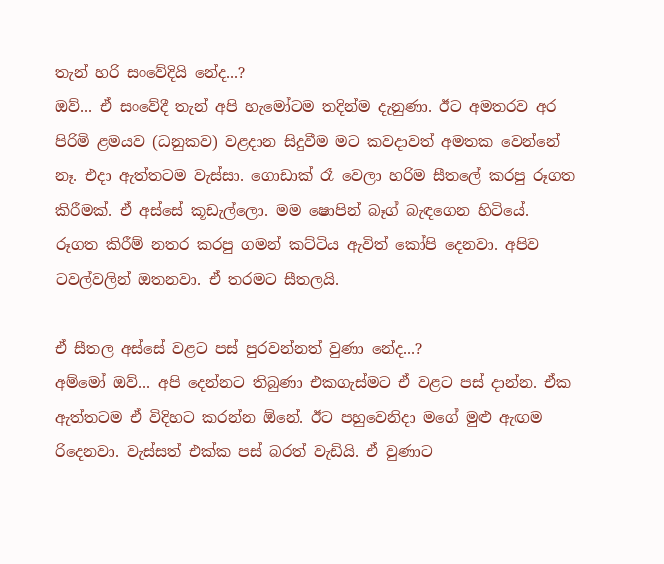තැන් හරි සංවේදියි නේද...?
ඔව්... ඒ සංවේදී තැන් අපි හැමෝටම තදින්ම දැනුණා. ඊට අමතරව අර පිරිමි ළමයව (ධනුකව) වළදාන සිදුවීම මට කවදාවත් අමතක වෙන්නේ නෑ. එදා ඇත්තටම වැස්සා. ගොඩාක් රෑ වෙලා හරිම සීතලේ කරපු රූගත කිරීමක්. ඒ අස්සේ කූඩැල්ලො. මම ෂොපින් බෑග් බැඳගෙන හිටියේ. රූගත කිරීම් නතර කරපු ගමන් කට්ටිය ඇවිත් කෝපි දෙනවා. අපිව ටවල්වලින් ඔතනවා. ඒ තරමට සීතලයි.

ඒ සීතල අස්සේ වළට පස් පුරවන්නත් වුණා නේද...?
අම්මෝ ඔව්... අපි දෙන්නට තිබුණා එකගැස්මට ඒ වළට පස් දාන්න. ඒක ඇත්තටම ඒ විදිහට කරන්න ඕනේ. ඊට පහුවෙනිදා මගේ මුළු ඇඟම රිදෙනවා. වැස්සත් එක්ක පස් බරත් වැඩියි. ඒ වුණාට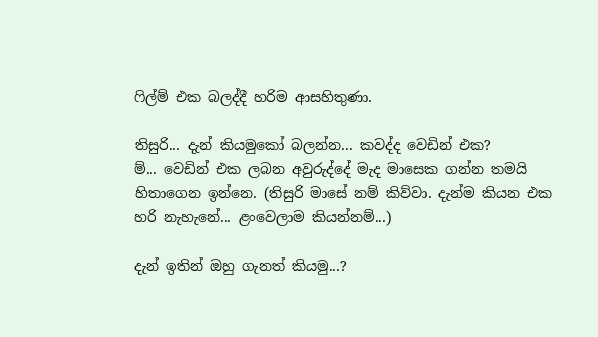ෆිල්ම් එක බලද්දී හරිම ආසහිතුණා.

තිසුරි... දැන් කියමුකෝ බලන්න... කවද්ද වෙඩින් එක?
ම්... වෙඩින් එක ලබන අවුරුද්දේ මැද මාසෙක ගන්න තමයි හිතාගෙන ඉන්නෙ. (තිසුරි මාසේ නම් කිව්වා. දැන්ම කියන එක හරි නැහැනේ... ළංවෙලාම කියන්නම්...)

දැන් ඉතින් ඔහු ගැනත් කියමු...?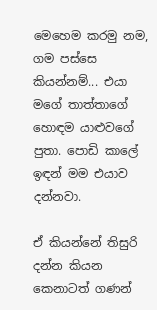මෙහෙම කරමු නම, ගම පස්සෙ කියන්නම්... එයා මගේ තාත්තාගේ හොඳම යාළුවගේ පුතා. පොඩි කාලේ ඉඳන් මම එයාව දන්නවා.

ඒ කියන්නේ තිසුරි දන්න කියන කෙනාටත් ගණන්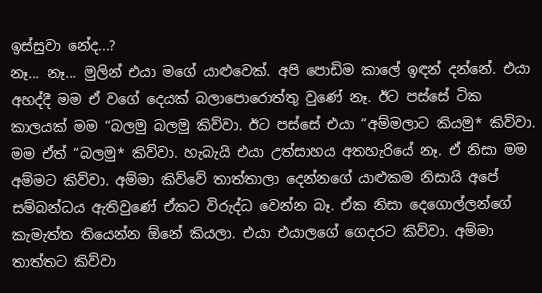ඉස්සුවා නේද...?
නෑ... නෑ... මුලින් එයා මගේ යාළුවෙක්. අපි පොඩිම කාලේ ඉඳන් දන්නේ. එයා අහද්දී මම ඒ වගේ දෙයක් බලාපොරොත්තු වුණේ නෑ. ඊට පස්සේ ටික කාලයක් මම “බලමු බලමු කිව්වා. ඊට පස්සේ එයා “අම්මලාට කියමු* කිව්වා. මම ඒත් “බලමු* කිව්වා. හැබැයි එයා උත්සාහය අතහැරියේ නෑ. ඒ නිසා මම අම්මට කිව්වා. අම්මා කිව්වේ තාත්තාලා දෙන්නගේ යාළුකම නිසායි අපේ සම්බන්ධය ඇතිවුණේ ඒකට විරුද්ධ වෙන්න බෑ. ඒක නිසා දෙගොල්ලන්ගේ කැමැත්ත තියෙන්න ඕනේ කියලා. එයා එයාලගේ ගෙදරට කිව්වා. අම්මා තාත්තට කිව්වා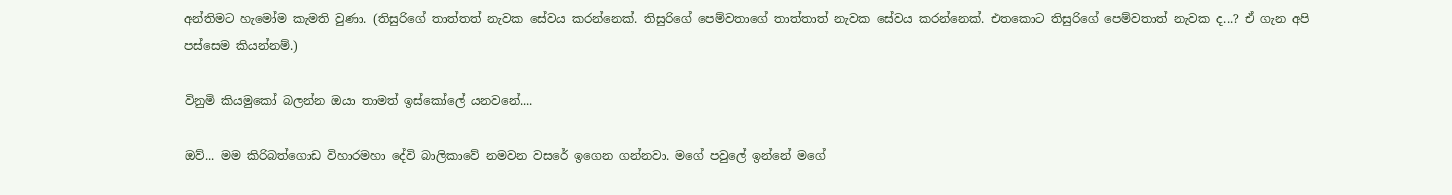අන්තිමට හැමෝම කැමති වුණා. (තිසුරිගේ තාත්තත් නැවක සේවය කරන්නෙක්. තිසුරිගේ පෙම්වතාගේ තාත්තාත් නැවක සේවය කරන්නෙක්. එතකොට තිසුරිගේ පෙම්වතාත් නැවක ද...? ඒ ගැන අපි පස්සෙම කියන්නම්.)

විනුමි කියමුකෝ බලන්න ඔයා තාමත් ඉස්කෝලේ යනවනේ....

ඔව්... මම කිරිබත්ගොඩ විහාරමහා දේවි බාලිකාවේ නමවන වසරේ ඉගෙන ගන්නවා. මගේ පවුලේ ඉන්නේ මගේ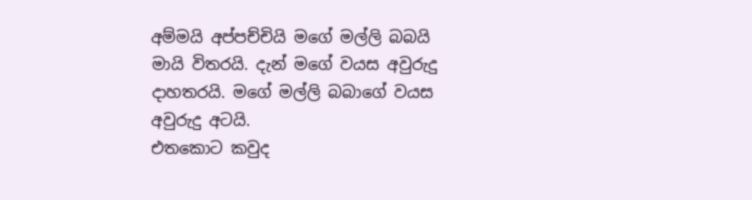අම්මයි අප්පච්චියි මගේ මල්ලි බබයි මායි විතරයි. දැන් මගේ වයස අවුරුදු දාහතරයි. මගේ මල්ලි බබාගේ වයස අවුරුදු අටයි.
එතකොට කවුද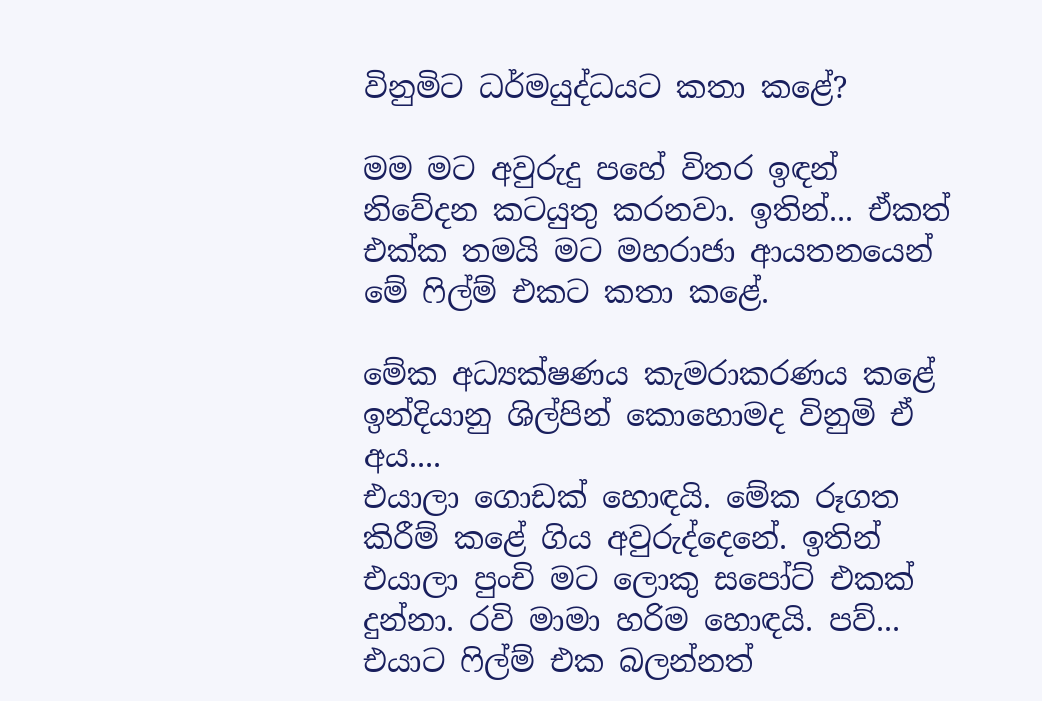විනුමිට ධර්මයුද්ධයට කතා කළේ?

මම මට අවුරුදු පහේ විතර ඉඳන් නිවේදන කටයුතු කරනවා. ඉතින්... ඒකත් එක්ක තමයි මට මහරාජා ආයතනයෙන් මේ ෆිල්ම් එකට කතා කළේ.

මේක අධ්‍යක්ෂණය කැමරාකරණය කළේ ඉන්දියානු ශිල්පින් කොහොමද විනුමි ඒ අය....
එයාලා ගොඩක් හොඳයි. මේක රූගත කිරීම් කළේ ගිය අවුරුද්දෙනේ. ඉතින් එයාලා පුංචි මට ලොකු සපෝට් එකක් දුන්නා. රවි මාමා හරිම හොඳයි. පව්... එයාට ෆිල්ම් එක බලන්නත්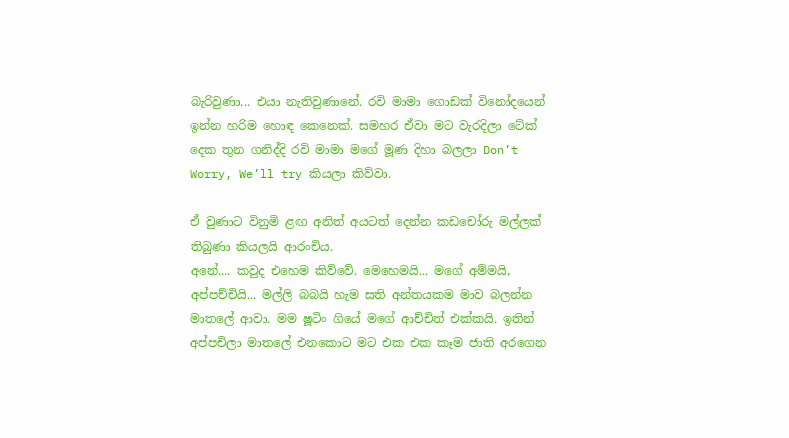බැරිවුණා... එයා නැතිවුණානේ. රවි මාමා ගොඩක් විනෝදයෙන් ඉන්න හරිම හොඳ කෙනෙක්. සමහර ඒවා මට වැරදිලා ටේක් දෙක තුන ගනිද්දි රවි මාමා මගේ මූණ දිහා බලලා Don’t Worry, We’ll try කියලා කිව්වා.

ඒ වුණාට විනුමි ළඟ අනිත් අයටත් දෙන්න කඩචෝරු මල්ලක් තිබුණා කියලයි ආරංචිය.
අනේ.... කවුද එහෙම කිව්වේ. මෙහෙමයි... මගේ අම්මයි, අප්පච්චියි... මල්ලි බබයි හැම සති අන්තයකම මාව බලන්න මාතලේ ආවා. මම ෂූටිං ගියේ මගේ ආච්චිත් එක්කයි. ඉතින් අප්පචිලා මාතලේ එනකොට මට එක එක කෑම ජාති අරගෙන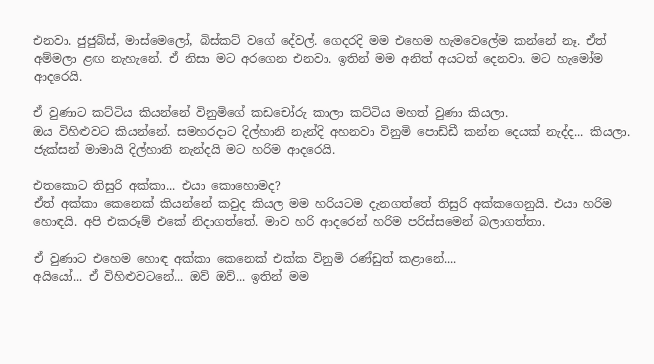එනවා. ජුජුබ්ස්, මාස්මෙලෝ, බිස්කට් වගේ දේවල්. ගෙදරදි මම එහෙම හැමවෙලේම කන්නේ නෑ. ඒත් අම්මලා ළඟ නැහැනේ. ඒ නිසා මට අරගෙන එනවා. ඉතින් මම අනිත් අයටත් දෙනවා. මට හැමෝම ආදරෙයි.

ඒ වුණාට කට්ටිය කියන්නේ විනුමිගේ කඩචෝරු කාලා කට්ටිය මහත් වුණා කියලා.
ඔය විහිළුවට කියන්නේ. සමහරදාට දිල්හානි නැන්දි අහනවා විනුමි පොඩ්ඩී කන්න දෙයක් නැද්ද... කියලා. ජැක්සන් මාමායි දිල්හානි නැන්දයි මට හරිම ආදරෙයි.

එතකොට තිසුරි අක්කා... එයා කොහොමද?
ඒත් අක්කා කෙනෙක් කියන්නේ කවුද කියල මම හරියටම දැනගත්තේ තිසුරි අක්කගෙනුයි. එයා හරිම හොඳයි. අපි එකරූම් එකේ නිදාගත්තේ. මාව හරි ආදරෙන් හරිම පරිස්සමෙන් බලාගත්තා.

ඒ වුණාට එහෙම හොඳ අක්කා කෙනෙක් එක්ක විනුමි රණ්ඩුත් කළානේ....
අයියෝ... ඒ විහිළුවටනේ... ඔව් ඔව්... ඉතින් මම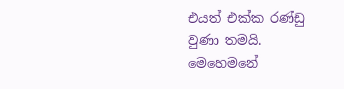එයත් එක්ක රණ්ඩු වුණා තමයි. මෙහෙමනේ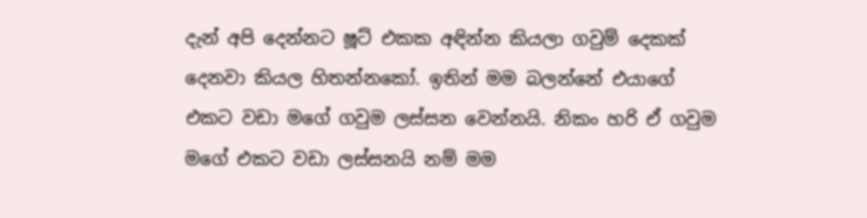දැන් අපි දෙන්නට ෂූට් එකක අඳින්න කියලා ගවුම් දෙකක් දෙනවා කියල හිතන්නකෝ. ඉතින් මම බලන්නේ එයාගේ එකට වඩා මගේ ගවුම ලස්සන වෙන්නයි. නිකං හරි ඒ ගවුම මගේ එකට වඩා ලස්සනයි නම් මම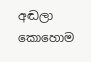අඬලා කොහොම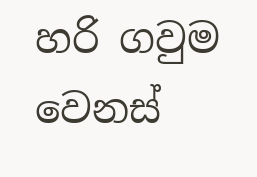හරි ගවුම වෙනස්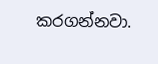කරගන්නවා.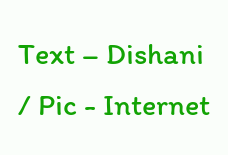Text – Dishani  / Pic - Internet